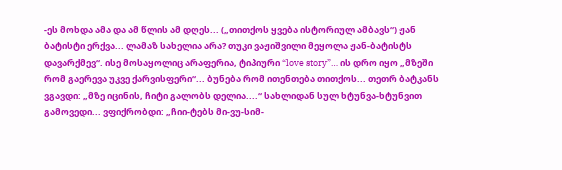-ეს მოხდა ამა და ამ წლის ამ დღეს... („თითქოს ყვება ისტორიულ ამბავს“) ჟან ბატისტი ერქვა... ლამაზ სახელია არა? თუკი ვაჟიშვილი მეყოლა ჟან-ბატისტს დავარქმევ“. ისე მოსაყოლიც არაფერია, ტიპიური “love story”… ის დრო იყო „მზეში რომ გაერევა უკვე ქარვისფერი“... ბუნება რომ ითენთება თითქოს... თეთრ ბატკანს ვგავდი: „მზე იცინის, ჩიტი გალობს დელია....“ სახლიდან სულ ხტუნვა-ხტუნვით გამოვედი... ვფიქრობდი: „ჩიი-ტებს მი-ვუ-სიმ-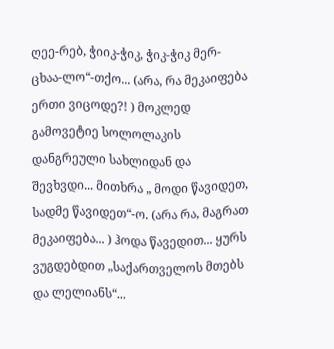ღეე-რებ, ჭიიკ-ჭიკ, ჭიკ-ჭიკ მერ-ცხაა-ლო“-თქო... (არა, რა მეკაიფება ერთი ვიცოდე?! ) მოკლედ გამოვეტიე სოლოლაკის დანგრეული სახლიდან და შევხვდი... მითხრა „ მოდი წავიდეთ, სადმე წავიდეთ“-ო. (არა რა, მაგრათ მეკაიფება... ) ჰოდა წავედით... ყურს ვუგდებდით „საქართველოს მთებს და ლელიანს“...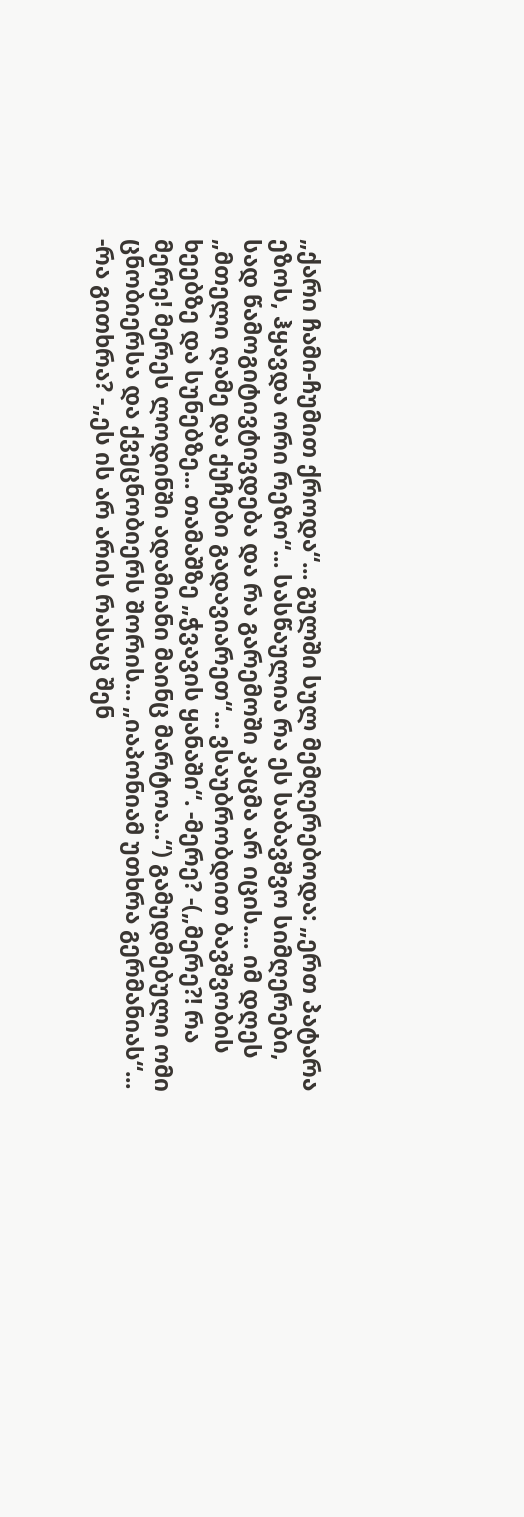„ქარი ჩამი-ჩუმით ქროდა“... გულში სულ მემღერებოდა: „ერთ პატარა ეზოს, ჰყავდა ორი რეზო“... სასწაულია რა ეს საბავშვო სიმღერები, სად წამოგიტივტივდება და რა გარემოში კაცმა არ იცის.... იმ დღეს „მთელი ღამე და ქუჩები გადავიარეთ“... ვსაუბრობდით ბავშვობის ხეებზე და სუნებზე... თამაშზე „ჭვავის ყანაში“. -მერე? -(„მერე?! რა მერე! მერეს ლოდინში ადამიანი მაინც მარტოა...“) გამუდმებული ომი ცნობიერსა და ქვეცნობიერს შორის... „იაპონიამ უთხრა გერმანიას“... -რა გითხრა? -„ეს ის არ არის რასაც შენ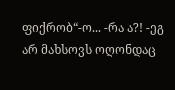ფიქრობ“-ო... -რა ა?! -ეგ არ მახსოვს ოღონდაც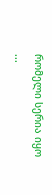რომელი სერია იყო ...